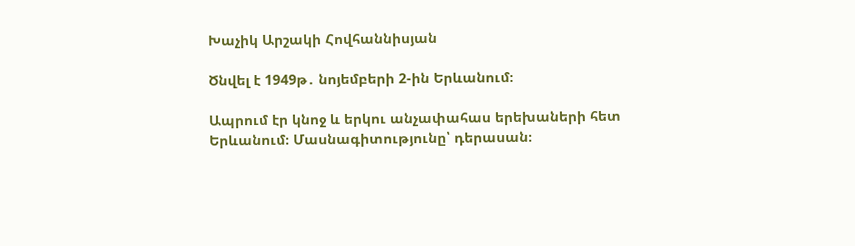Խաչիկ Արշակի Հովհաննիսյան

Ծնվել է 1949թ․ նոյեմբերի 2-ին Երևանում։

Ապրում էր կնոջ և երկու անչափահաս երեխաների հետ Երևանում։ Մասնագիտությունը՝ դերասան։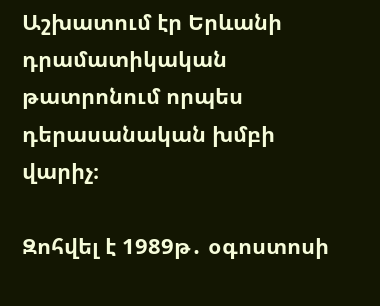Աշխատում էր Երևանի դրամատիկական թատրոնում որպես դերասանական խմբի վարիչ։

Զոհվել է 1989թ․ օգոստոսի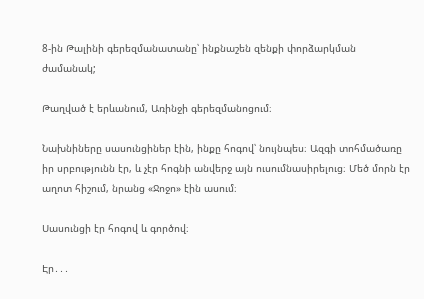8-ին Թալինի գերեզմանատանը՝ ինքնաշեն զենքի փորձարկման ժամանակ;

Թաղված է երևանում, Առինջի գերեզմանոցում։

Նախնիները սասունցիներ էին, ինքը հոգով՝ նույնպես։ Ազգի տոհմածառը իր սրբությունն էր, և չէր հոգնի անվերջ այն ուսումնասիրելուց։ Մեծ մորն էր աղոտ հիշում, նրանց «Ջոջո» էին ասում։

Սասունցի էր հոգով և գործով։

Էր․․․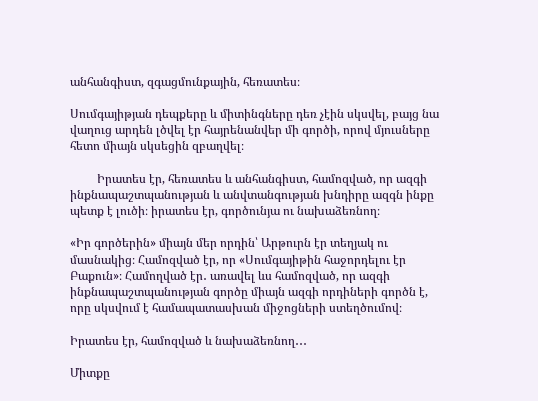անհանգիստ, զգացմունքային, հեռատես։

Սումգայիթյան դեպքերը և միտինգները դեռ չէին սկսվել, բայց նա վաղուց արդեն լծվել էր հայրենանվեր մի գործի, որով մյուսները հետո միայն սկսեցին զբաղվել։

         Իրատես էր, հեռատես և անհանգիստ, համոզված, որ ազգի ինքնապաշտպանության և անվտանգության խնդիրը ազգն ինքը պետք է լուծի։ իրատես էր, գործունյա ու նախաձեռնող։

«Իր գործերին» միայն մեր որդին՝ Արթուրն էր տեղյակ ու մասնակից։ Համոզված էր, որ «Սումգայիթին հաջորդելու էր Բաքուն»։ Համողված էր․ առավել ևս համոզված, որ ազգի ինքնապաշտպանության գործը միայն ազգի որդիների գործն է, որը սկսվում է համապատասխան միջոցների ստեղծումով։

Իրատես էր, համոզված և նախաձեռնող․․․

Միտքը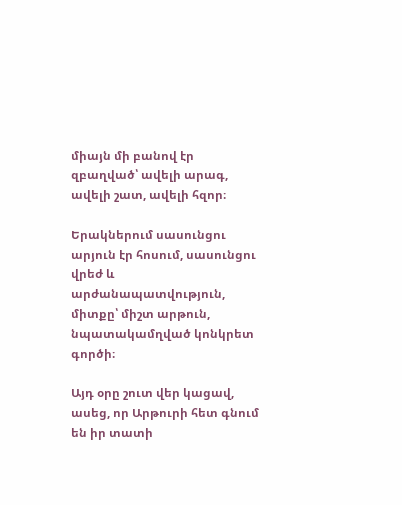միայն մի բանով էր զբաղված՝ ավելի արագ, ավելի շատ, ավելի հզոր։

Երակներում սասունցու արյուն էր հոսում, սասունցու վրեժ և արժանապատվություն, միտքը՝ միշտ արթուն, նպատակամղված կոնկրետ գործի։

Այդ օրը շուտ վեր կացավ, ասեց, որ Արթուրի հետ գնում են իր տատի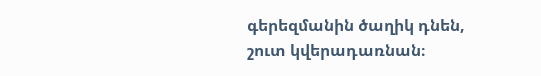գերեզմանին ծաղիկ դնեն, շուտ կվերադառնան։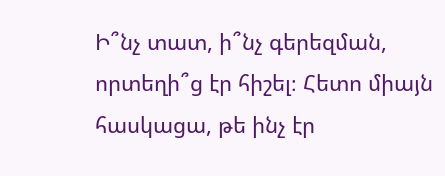Ի՞նչ տատ, ի՞նչ գերեզման, որտեղի՞ց էր հիշել։ Հետո միայն հասկացա, թե ինչ էր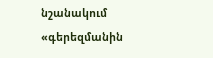նշանակում «գերեզմանին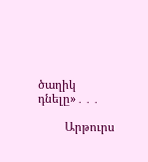ծաղիկ դնելը»․․․

         Արթուրս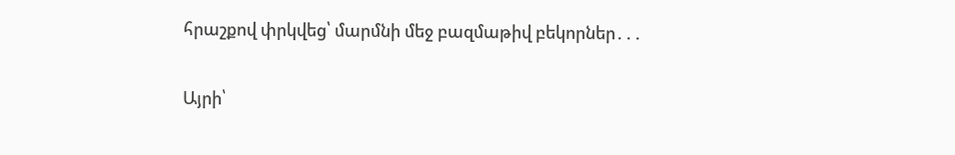հրաշքով փրկվեց՝ մարմնի մեջ բազմաթիվ բեկորներ․․․

Այրի՝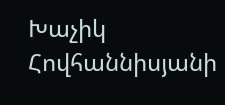Խաչիկ Հովհաննիսյանի